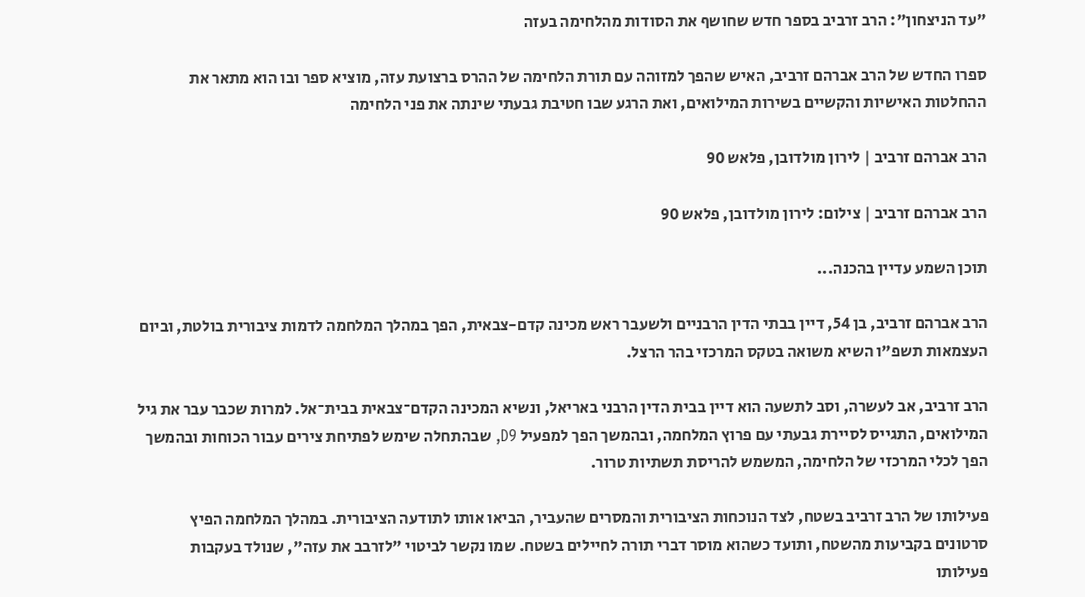"עד הניצחון": הרב זרביב בספר חדש שחושף את הסודות מהלחימה בעזה

ספרו החדש של הרב אברהם זרביב, האיש שהפך למזוהה עם תורת הלחימה של ההרס ברצועת עזה, מוציא ספר ובו הוא מתאר את ההחלטות האישיות והקשיים בשירות המילואים, ואת הרגע שבו חטיבת גבעתי שינתה את פני הלחימה

הרב אברהם זרביב | לירון מולדובן, פלאש 90

הרב אברהם זרביב | צילום: לירון מולדובן, פלאש 90

תוכן השמע עדיין בהכנה...

הרב אברהם זרביב, בן 54, דיין בבתי הדין הרבניים ולשעבר ראש מכינה קדם-צבאית, הפך במהלך המלחמה לדמות ציבורית בולטת, וביום העצמאות תשפ"ו השיא משואה בטקס המרכזי בהר הרצל.

הרב זרביב, אב לעשרה, וסב לתשעה הוא דיין בבית הדין הרבני באריאל, ונשיא המכינה הקדם־צבאית בבית־אל. למרות שכבר עבר את גיל המילואים, התגייס לסיירת גבעתי עם פרוץ המלחמה, ובהמשך הפך למפעיל D9, שבהתחלה שימש לפתיחת צירים עבור הכוחות ובהמשך הפך לכלי המרכזי של הלחימה, המשמש להריסת תשתיות טרור.

פעילותו של הרב זרביב בשטח, לצד הנוכחות הציבורית והמסרים שהעביר, הביאו אותו לתודעה הציבורית. במהלך המלחמה הפיץ סרטונים בקביעות מהשטח, ותועד כשהוא מוסר דברי תורה לחיילים בשטח. שמו נקשר לביטוי "לזרבב את עזה", שנולד בעקבות פעילותו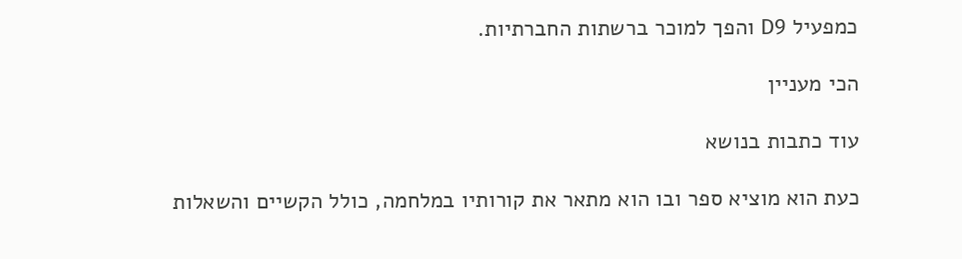כמפעיל D9 והפך למוכר ברשתות החברתיות.

הכי מעניין

עוד כתבות בנושא

כעת הוא מוציא ספר ובו הוא מתאר את קורותיו במלחמה, כולל הקשיים והשאלות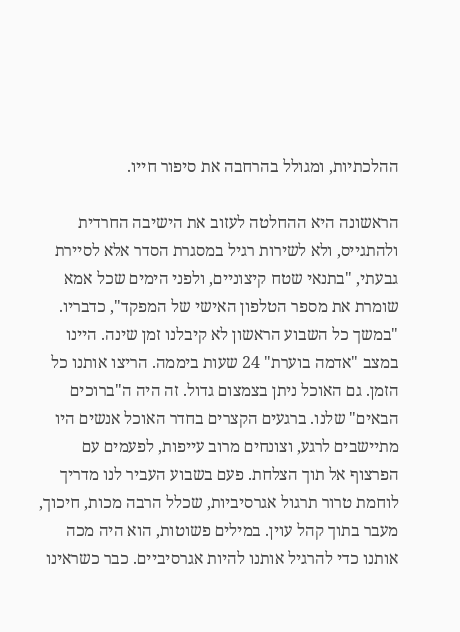ההלכתיות, ומגולל בהרחבה את סיפור חייו.

הראשונה היא ההחלטה לעזוב את הישיבה החרדית ולהתגייס, ולא לשירות רגיל במסגרת הסדר אלא לסיירת גבעתי, "בתנאי שטח קיצוניים, ולפני הימים שכל אמא שומרת את מספר הטלפון האישי של המפקד", כדבריו. "במשך כל השבוע הראשון לא קיבלנו זמן שינה. היינו במצב "אדמה בוערת" 24 שעות ביממה. הריצו אותנו כל הזמן. גם האוכל ניתן בצמצום גדול. זה היה ה"ברוכים הבאים" שלנו. ברגעים הקצרים בחדר האוכל אנשים היו מתיישבים לרגע, וצונחים מרוב עייפות, לפעמים עם הפרצוף אל תוך הצלחת. פעם בשבוע העביר לנו מדריך לוחמת טרור תרגול אגרסיביות, שכלל הרבה מכות, חיכוך, מעבר בתוך קהל עוין. במילים פשוטות, הוא היה מכה אותנו כדי להרגיל אותנו להיות אגרסיביים. כבר כשראינו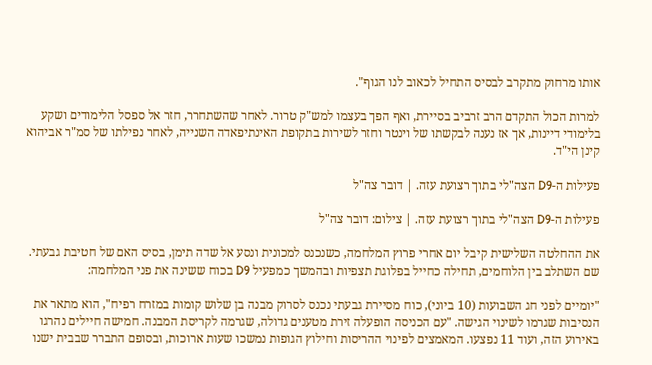אותו מרחוק מתקרב לבסיס התחיל לכאוב לנו הגוף".

למרות הכול התקדם הרב זרביב בסיירת, ואף הפך בעצמו למש"ק טרור. לאחר שהשתחרר, חזר אל ספסל הלימודים ושקע בלימודי דיינות, אך אז נענה לבקשתו של וינטר וחזר לשירות בתקופת האינתיפאדה השנייה, לאחר נפילתו של סמ"ר אביהוא קינן הי"ד.

פעילות ה-D9 הצה"לי בתוך רצועת עזה. | דובר צה"ל

פעילות ה-D9 הצה"לי בתוך רצועת עזה. | צילום: דובר צה"ל

את ההחלטה השלישית קיבל יום אחרי פרוץ המלחמה, כשנכנס למכונית ונסע אל שדה תימן, בסיס האם של חטיבת גבעתי. שם השתלב בין הלוחמים, תחילה כחייל בפלוגת תצפיות ובהמשך כמפעיל D9 בכוח ששינה את פני המלחמה:

"יומיים לפני חג השבועות (10 ביוני), כוח מסיירת גבעתי נכנס לסרוק מבנה בן שלוש קומות במזרח רפיח", הוא מתאר את הנסיבות שגרמו לשינוי הגישה. "עם הכניסה הופעלה זירת מטענים גדולה, שגרמה לקריסת המבנה. חמישה חיילים נהרגו באירוע הזה, ועוד 11 נפצעו. המאמצים לפינוי ההריסות וחילוץ הגופות נמשכו שעות ארוכות, ובסופם התברר שבבית ישנו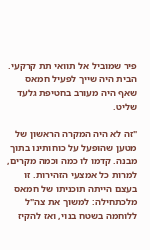פיר שמוביל אל תוואי תת קרקעי. הבית היה שייך לפעיל חמאס שאף היה מעורב בחטיפת גלעד שליט.

"זה לא היה המקרה הראשון של מטען שהופעל על כוחותינו בתוך מבנה. קדמו לו כמה וכמה מקרים, למרות כל אמצעי הזהירות. זו בעצם הייתה תוכניתו של חמאס מלכתחילה: למשוך את צה"ל ללוחמה בשטח בנוי, ואז להקיז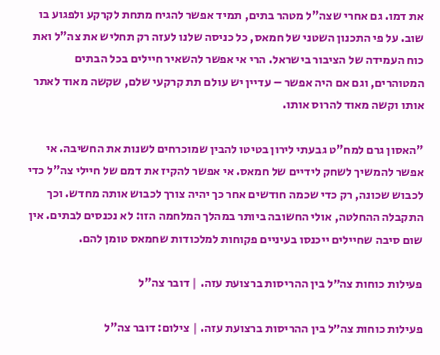את דמו. גם אחרי שצה"ל מטהר בתים, תמיד אפשר להגיח מתחת לקרקע ולפגוע בו שוב. על פי התכנון השטני של חמאס, כל כניסה שלנו לעזה רק תחליש את צה"ל ואת כוח העמידה של הציבור בישראל. הרי אי אפשר להשאיר חיילים בכל הבתים המטוהרים, וגם אם היה אפשר – עדיין יש עולם תת קרקעי שלם, שקשה מאוד לאתר אותו וקשה מאוד להרוס אותו.

"האסון גרם למח"ט גבעתי לירון בטיטו להבין שמוכרחים לשנות את החשיבה. אי אפשר להמשיך לשחק לידיים של חמאס. אי אפשר להקיז את דמם של חיילי צה"ל כדי לכבוש שכונה, רק כדי שכמה חודשים אחר כך יהיה צורך לכבוש אותה מחדש. וכך התקבלה ההחלטה, אולי החשובה ביותר במהלך המלחמה הזו: לא נכנסים לבתים. אין שום סיבה שחיילים ייכנסו בעיניים פקוחות למלכודות שחמאס טומן להם.

פעילות כוחות צה״ל בין ההריסות ברצועת עזה. | דובר צה"ל

פעילות כוחות צה״ל בין ההריסות ברצועת עזה. | צילום: דובר צה"ל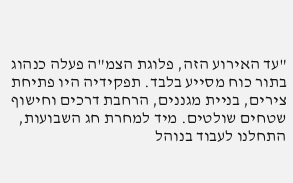"עד האירוע הזה, פלוגת הצמ"ה פעלה כנהוג בתור כוח מסייע בלבד. תפקידיה היו פתיחת צירים, בניית מגננים, הרחבת דרכים וחישוף שטחים שולטים. מיד למחרת חג השבועות, התחלנו לעבוד בנוהל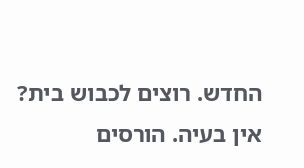החדש. רוצים לכבוש בית? אין בעיה. הורסים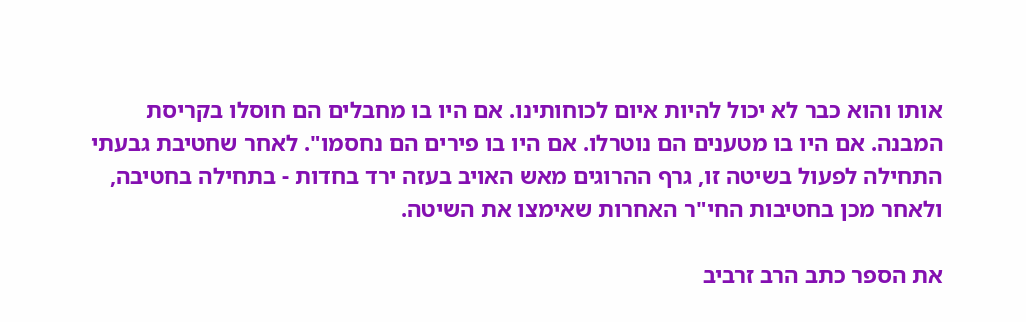אותו והוא כבר לא יכול להיות איום לכוחותינו. אם היו בו מחבלים הם חוסלו בקריסת המבנה. אם היו בו מטענים הם נוטרלו. אם היו בו פירים הם נחסמו". לאחר שחטיבת גבעתי התחילה לפעול בשיטה זו, גרף ההרוגים מאש האויב בעזה ירד בחדות - בתחילה בחטיבה, ולאחר מכן בחטיבות החי"ר האחרות שאימצו את השיטה.

את הספר כתב הרב זרביב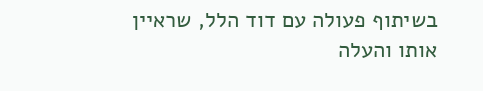בשיתוף פעולה עם דוד הלל, שראיין אותו והעלה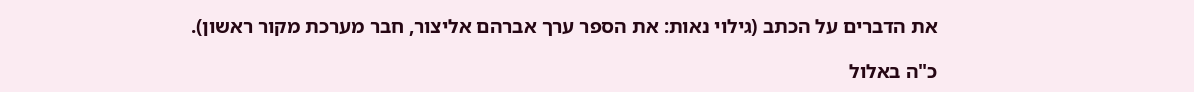את הדברים על הכתב (גילוי נאות: את הספר ערך אברהם אליצור, חבר מערכת מקור ראשון).

כ"ה באלול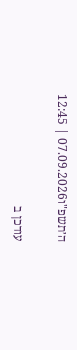ה׳תשפ"ו07.09.2026 | 12:45

עודכן ב